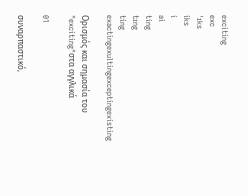exciting
exc
ˈɪks
iks
i
ai
ting
tɪng
ting
exactingexultingexceptingexisting

Ορισμός και σημασία του "exciting"στα αγγλικά

01

συναρπαστικό,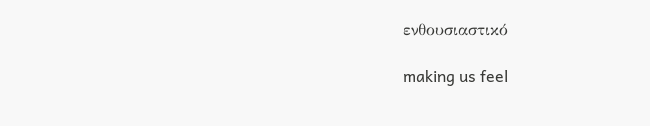ενθουσιαστικό

making us feel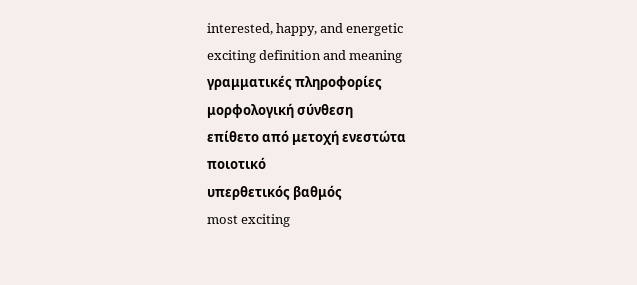interested, happy, and energetic
exciting definition and meaning
γραμματικές πληροφορίες
μορφολογική σύνθεση
επίθετο από μετοχή ενεστώτα
ποιοτικό
υπερθετικός βαθμός
most exciting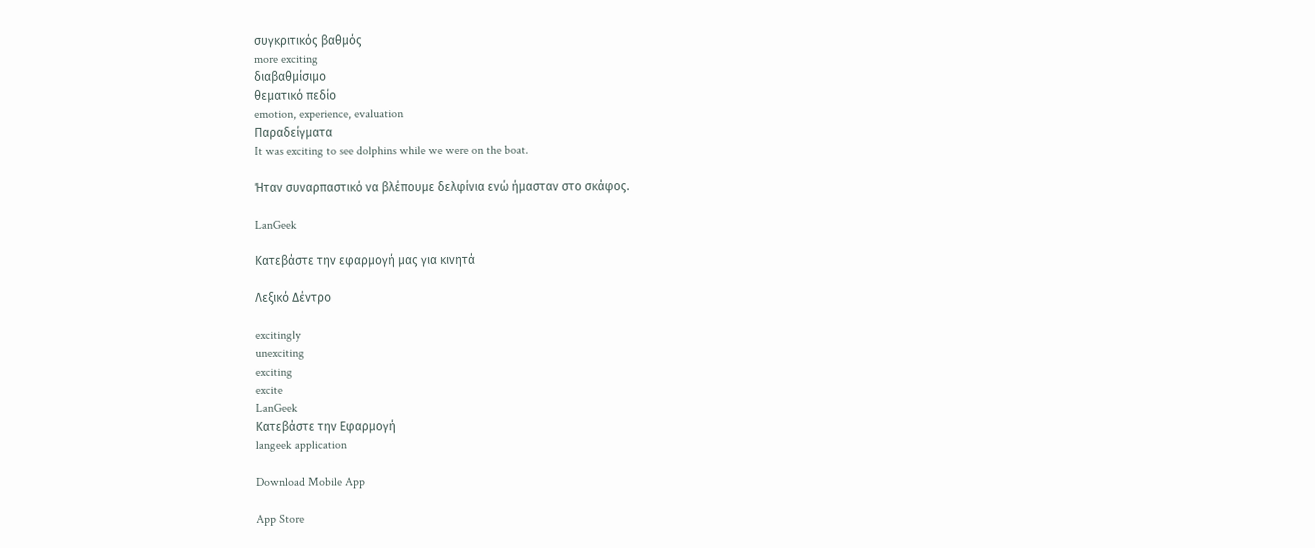συγκριτικός βαθμός
more exciting
διαβαθμίσιμο
θεματικό πεδίο
emotion, experience, evaluation
Παραδείγματα
It was exciting to see dolphins while we were on the boat.

Ήταν συναρπαστικό να βλέπουμε δελφίνια ενώ ήμασταν στο σκάφος.

LanGeek

Κατεβάστε την εφαρμογή μας για κινητά

Λεξικό Δέντρο

excitingly
unexciting
exciting
excite
LanGeek
Κατεβάστε την Εφαρμογή
langeek application

Download Mobile App

App Store